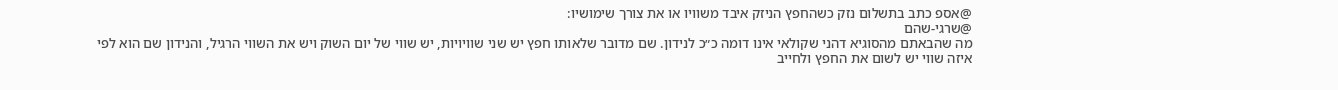@אספ כתב בתשלום נזק כשהחפץ הניזק איבד משוויו או את צורך שימושיו:
@שרגי-שהם
מה שהבאתם מהסוגיא דהני שקולאי אינו דומה כ״כ לנידון. שם מדובר שלאותו חפץ יש שני שוויויות, יש שווי של יום השוק ויש את השווי הרגיל, והנידון שם הוא לפי איזה שווי יש לשום את החפץ ולחייב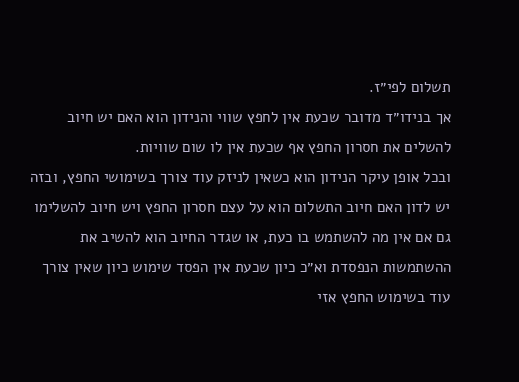תשלום לפי״ז.
אך בנידו״ד מדובר שכעת אין לחפץ שווי והנידון הוא האם יש חיוב להשלים את חסרון החפץ אף שכעת אין לו שום שוויות.
ובכל אופן עיקר הנידון הוא כשאין לניזק עוד צורך בשימושי החפץ, ובזה יש לדון האם חיוב התשלום הוא על עצם חסרון החפץ ויש חיוב להשלימו גם אם אין מה להשתמש בו כעת, או שגדר החיוב הוא להשיב את ההשתמשות הנפסדת וא״כ כיון שכעת אין הפסד שימוש כיון שאין צורך עוד בשימוש החפץ אזי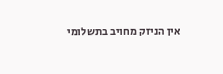אין הניזק מחויב בתשלומי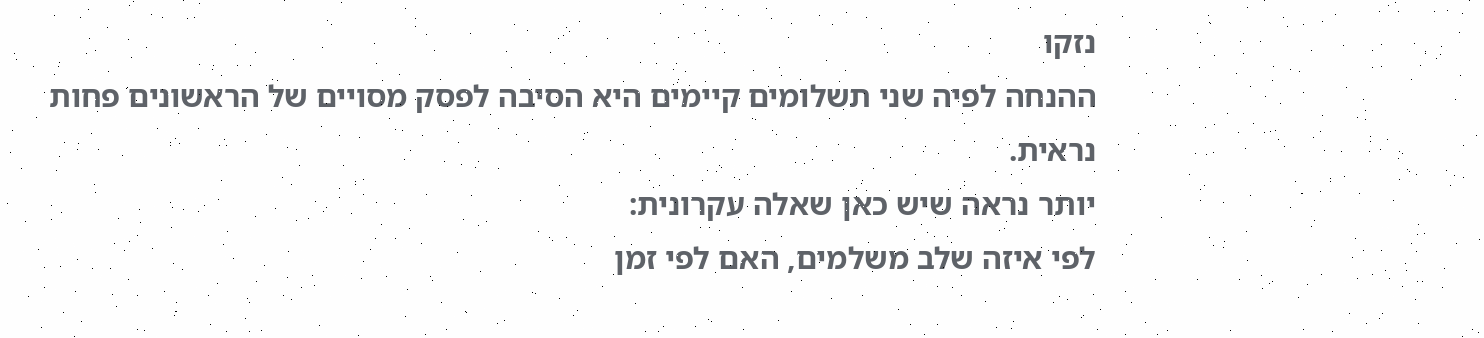נזקו
ההנחה לפיה שני תשלומים קיימים היא הסיבה לפסק מסויים של הראשונים פחות נראית.
יותר נראה שיש כאן שאלה עקרונית:
לפי איזה שלב משלמים, האם לפי זמן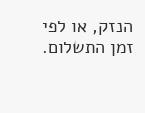הנזק, או לפי זמן התשלום.